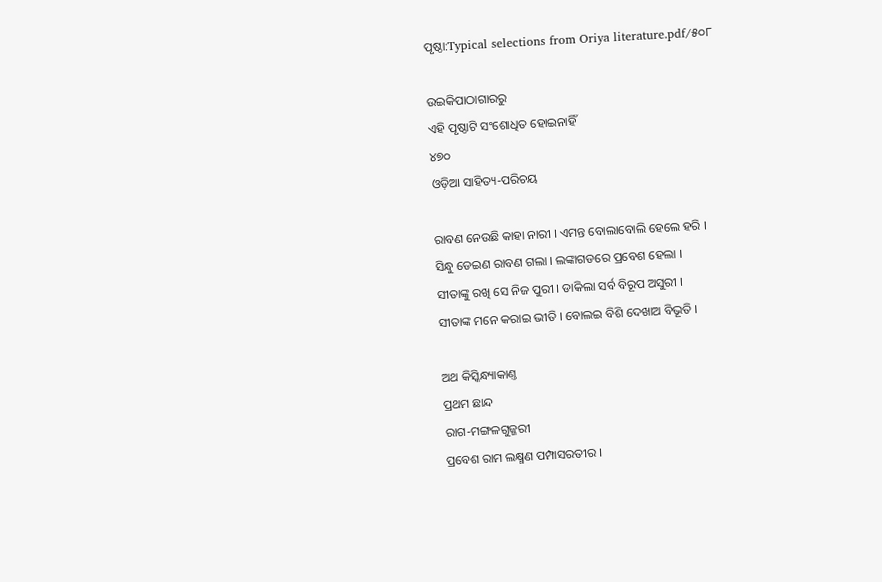ପୃଷ୍ଠା:Typical selections from Oriya literature.pdf/୫୦୮

ଉଇକିପାଠାଗାର‌ରୁ
ଏହି ପୃଷ୍ଠାଟି ସଂଶୋଧିତ ହୋଇନାହିଁ
୪୭୦
ଓଡ଼ିଆ ସାହିତ୍ୟ-ପରିଚୟ

ରାବଣ ନେଉଛି କାହା ନାରୀ । ଏମନ୍ତ ବୋଲାବୋଲି ହେଲେ ହରି ।
ସିନ୍ଧୁ ଡେଇଣ ରାବଣ ଗଲା । ଲଙ୍କାଗଡରେ ପ୍ରବେଶ ହେଲା ।
ସୀତାଙ୍କୁ ରଖି ସେ ନିଜ ପୁରୀ । ଡାକିଲା ସର୍ବ ବିରୂପ ଅସୁରୀ ।
ସୀତାଙ୍କ ମନେ କରାଇ ଭୀତି । ବୋଲଇ ବିଶି ଦେଖାଅ ବିଭୂତି ।

ଅଥ କିସ୍କିନ୍ଧ୍ୟାକାଣ୍ତ
ପ୍ରଥମ ଛାନ୍ଦ
ରାଗ-ମଙ୍ଗଳଗୁଜ୍ଜରୀ
ପ୍ରବେଶ ରାମ ଲକ୍ଷ୍ମଣ ପମ୍ପାସରତୀର ।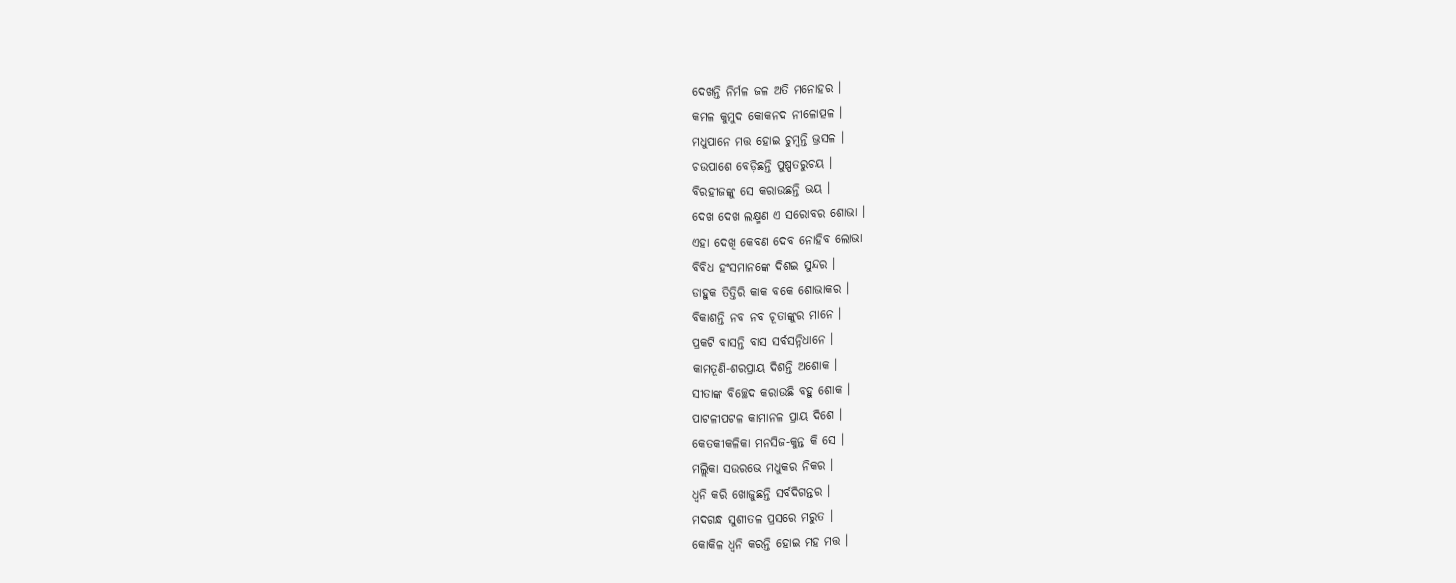ଦେଖନ୍ତି ନିର୍ମଳ ଜଳ ଅତି ମନୋହର ।
କମଳ କୁମୁଦ କୋକନ‌ଦ ନୀଳୋତ୍ପଳ ।
ମଧୁପାନେ ମତ୍ତ ହୋଇ ଚୁମ୍ବନ୍ତି ଭ୍ରସଳ ।
ଚଉପାଶେ ବେଡ଼ିଛନ୍ତି ପୁଷ୍ପତରୁଚୟ ।
ବିରହୀଜଙ୍କୁ ସେ କରାଉଛନ୍ତି ଭୟ ।
ଦେଖ ଦେଖ ଲକ୍ଷ୍ମଣ ଏ ସରୋବର ଶୋଭା ।
ଏହା ଦେଖି କେବଣ ଦେବ ନୋହିବ ଲୋଭା
ବିବିଧ ହଂସମାନଙ୍କେ ଦିଶଇ ସୁନ୍ଦର ।
ଡାହୁକ ତିତ୍ତିରି କାକ ବକେ ଶୋଭାକର ।
ବିକାଶନ୍ତି ନବ ନବ ଚୂତାଙ୍କୁର ମାନେ ।
ପ୍ରକଟି ବାସନ୍ତି ବାସ ସର୍ବସନ୍ନିଧାନେ ।
କାମତୂଣି-ଶରପ୍ରାୟ ଦିଶନ୍ତି ଅଶୋକ ।
ସୀତାଙ୍କ ବିଚ୍ଛେଦ କରାଉଛି ବ‌ହୁ ଶୋକ ।
ପାଟଳୀପଟଳ କାମାନଳ ପ୍ରାୟ ଦିଶେ ।
କେତକୀକଳିକା ମନସିଜ-କୁନ୍ତ କି ସେ ।
ମଲ୍ଲିକା ସଉରଭେ ମଧୁକର ନିକର ।
ଧ୍ୱନି କରି ଖୋଜୁଛନ୍ତି ସର୍ବଦିଗନ୍ତର ।
ମଦଗନ୍ଧ ସୁଶୀତଳ ପ୍ରସରେ ମରୁତ ।
କୋକିଳ ଧ୍ୱନି କରନ୍ତି ହୋଇ ମହ ମତ୍ତ ।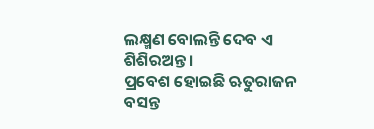ଲକ୍ଷ୍ମଣ ବୋଲନ୍ତି ଦେବ ଏ ଶିଶିରଅନ୍ତ ।
ପ୍ରବେଶ ହୋଇଛି ଋତୁରାଜନ ବସନ୍ତ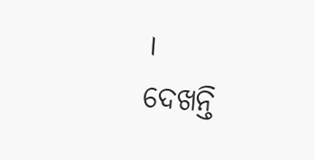।
ଦେଖନ୍ତି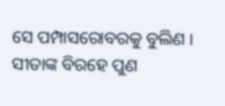ସେ ପମ୍ପାସରୋବରକୁ ବୁଲିଣ ।
ସୀତାଙ୍କ ବିରହେ ପୁଣ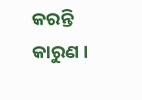କରନ୍ତି କାରୁଣ ।